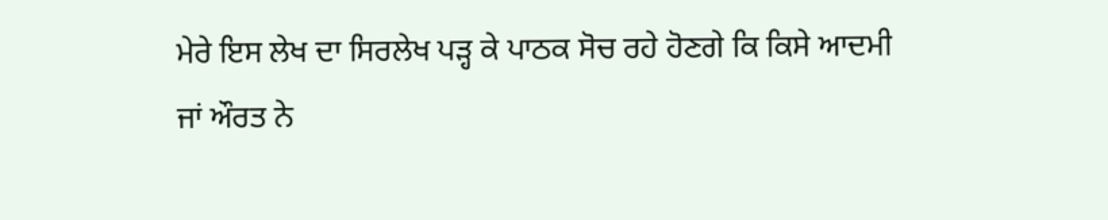ਮੇਰੇ ਇਸ ਲੇਖ ਦਾ ਸਿਰਲੇਖ ਪੜ੍ਹ ਕੇ ਪਾਠਕ ਸੋਚ ਰਹੇ ਹੋਣਗੇ ਕਿ ਕਿਸੇ ਆਦਮੀ
ਜਾਂ ਔਰਤ ਨੇ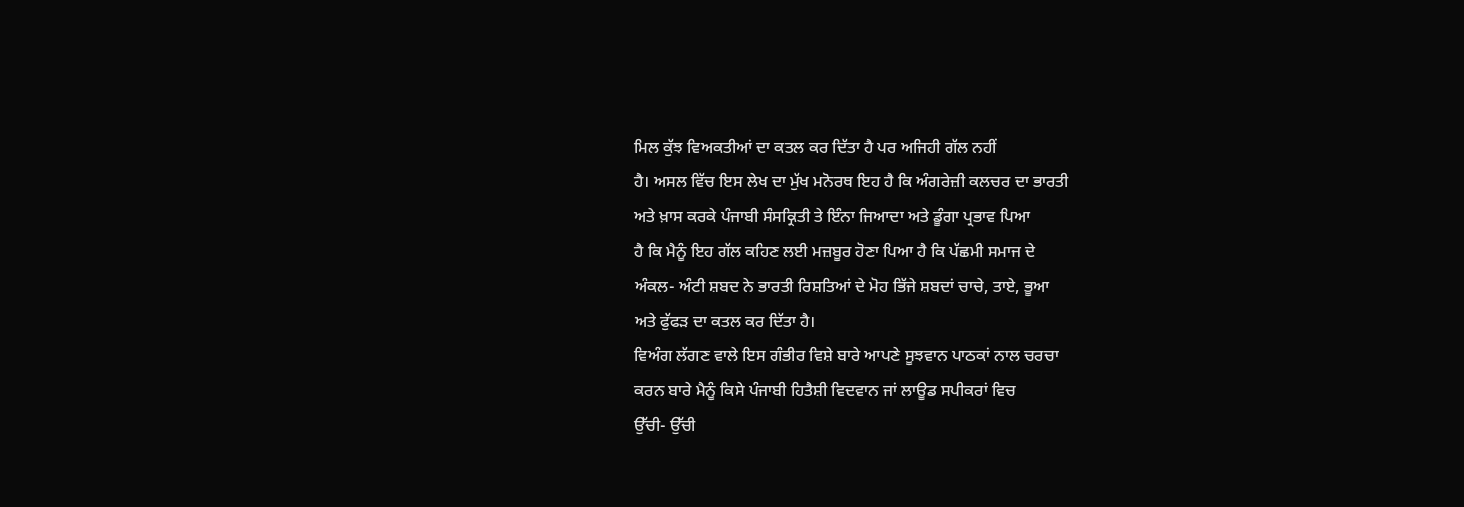ਮਿਲ ਕੁੱਝ ਵਿਅਕਤੀਆਂ ਦਾ ਕਤਲ ਕਰ ਦਿੱਤਾ ਹੈ ਪਰ ਅਜਿਹੀ ਗੱਲ ਨਹੀਂ
ਹੈ। ਅਸਲ ਵਿੱਚ ਇਸ ਲੇਖ ਦਾ ਮੁੱਖ ਮਨੋਰਥ ਇਹ ਹੈ ਕਿ ਅੰਗਰੇਜ਼ੀ ਕਲਚਰ ਦਾ ਭਾਰਤੀ
ਅਤੇ ਖ਼ਾਸ ਕਰਕੇ ਪੰਜਾਬੀ ਸੰਸਕ੍ਰਿਤੀ ਤੇ ਇੰਨਾ ਜਿਆਦਾ ਅਤੇ ਡੂੰਗਾ ਪ੍ਰਭਾਵ ਪਿਆ
ਹੈ ਕਿ ਮੈਨੂੰ ਇਹ ਗੱਲ ਕਹਿਣ ਲਈ ਮਜ਼ਬੂਰ ਹੋਣਾ ਪਿਆ ਹੈ ਕਿ ਪੱਛਮੀ ਸਮਾਜ ਦੇ
ਅੰਕਲ- ਅੰਟੀ ਸ਼ਬਦ ਨੇ ਭਾਰਤੀ ਰਿਸ਼ਤਿਆਂ ਦੇ ਮੋਹ ਭਿੱਜੇ ਸ਼ਬਦਾਂ ਚਾਚੇ, ਤਾਏ, ਭੂਆ
ਅਤੇ ਫੁੱਫੜ ਦਾ ਕਤਲ ਕਰ ਦਿੱਤਾ ਹੈ।
ਵਿਅੰਗ ਲੱਗਣ ਵਾਲੇ ਇਸ ਗੰਭੀਰ ਵਿਸ਼ੇ ਬਾਰੇ ਆਪਣੇ ਸੂਝਵਾਨ ਪਾਠਕਾਂ ਨਾਲ ਚਰਚਾ
ਕਰਨ ਬਾਰੇ ਮੈਨੂੰ ਕਿਸੇ ਪੰਜਾਬੀ ਹਿਤੈਸ਼ੀ ਵਿਦਵਾਨ ਜਾਂ ਲਾਊਡ ਸਪੀਕਰਾਂ ਵਿਚ
ਉੱਚੀ- ਉੱਚੀ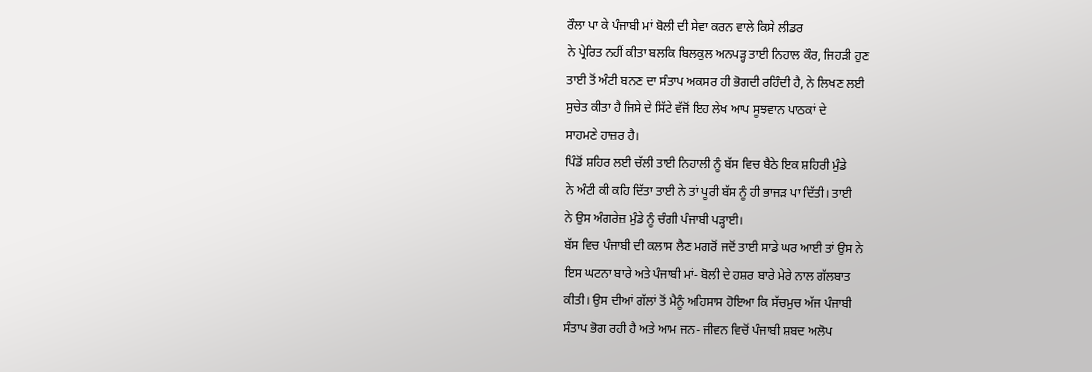ਰੌਲਾ ਪਾ ਕੇ ਪੰਜਾਬੀ ਮਾਂ ਬੋਲੀ ਦੀ ਸੇਵਾ ਕਰਨ ਵਾਲੇ ਕਿਸੇ ਲੀਡਰ
ਨੇ ਪ੍ਰੇਰਿਤ ਨਹੀਂ ਕੀਤਾ ਬਲਕਿ ਬਿਲਕੁਲ ਅਨਪੜ੍ਹ ਤਾਈ ਨਿਹਾਲ ਕੌਰ, ਜਿਹੜੀ ਹੁਣ
ਤਾਈ ਤੋਂ ਅੰਟੀ ਬਨਣ ਦਾ ਸੰਤਾਪ ਅਕਸਰ ਹੀ ਭੋਗਦੀ ਰਹਿੰਦੀ ਹੈ, ਨੇ ਲਿਖਣ ਲਈ
ਸੁਚੇਤ ਕੀਤਾ ਹੈ ਜਿਸੇ ਦੇ ਸਿੱਟੇ ਵੱਜੋਂ ਇਹ ਲੇਖ ਆਪ ਸੂਝਵਾਨ ਪਾਠਕਾਂ ਦੇ
ਸਾਹਮਣੇ ਹਾਜ਼ਰ ਹੈ।
ਪਿੰਡੋਂ ਸ਼ਹਿਰ ਲਈ ਚੱਲੀ ਤਾਈ ਨਿਹਾਲੀ ਨੂੰ ਬੱਸ ਵਿਚ ਬੈਠੇ ਇਕ ਸ਼ਹਿਰੀ ਮੁੰਡੇ
ਨੇ ਅੰਟੀ ਕੀ ਕਹਿ ਦਿੱਤਾ ਤਾਈ ਨੇ ਤਾਂ ਪੂਰੀ ਬੱਸ ਨੂੰ ਹੀ ਭਾਜੜ ਪਾ ਦਿੱਤੀ। ਤਾਈ
ਨੇ ਉਸ ਅੰਗਰੇਜ਼ ਮੁੰਡੇ ਨੂੰ ਚੰਗੀ ਪੰਜਾਬੀ ਪੜ੍ਹਾਈ।
ਬੱਸ ਵਿਚ ਪੰਜਾਬੀ ਦੀ ਕਲਾਸ ਲੈਣ ਮਗਰੋਂ ਜਦੋਂ ਤਾਈ ਸਾਡੇ ਘਰ ਆਈ ਤਾਂ ਉਸ ਨੇ
ਇਸ ਘਟਨਾ ਬਾਰੇ ਅਤੇ ਪੰਜਾਬੀ ਮਾਂ- ਬੋਲੀ ਦੇ ਹਸ਼ਰ ਬਾਰੇ ਮੇਰੇ ਨਾਲ ਗੱਲਬਾਤ
ਕੀਤੀ। ਉਸ ਦੀਆਂ ਗੱਲਾਂ ਤੋਂ ਮੈਨੂੰ ਅਹਿਸਾਸ ਹੋਇਆ ਕਿ ਸੱਚਮੁਚ ਅੱਜ ਪੰਜਾਬੀ
ਸੰਤਾਪ ਭੋਗ ਰਹੀ ਹੈ ਅਤੇ ਆਮ ਜਨ- ਜੀਵਨ ਵਿਚੋਂ ਪੰਜਾਬੀ ਸ਼ਬਦ ਅਲੋਪ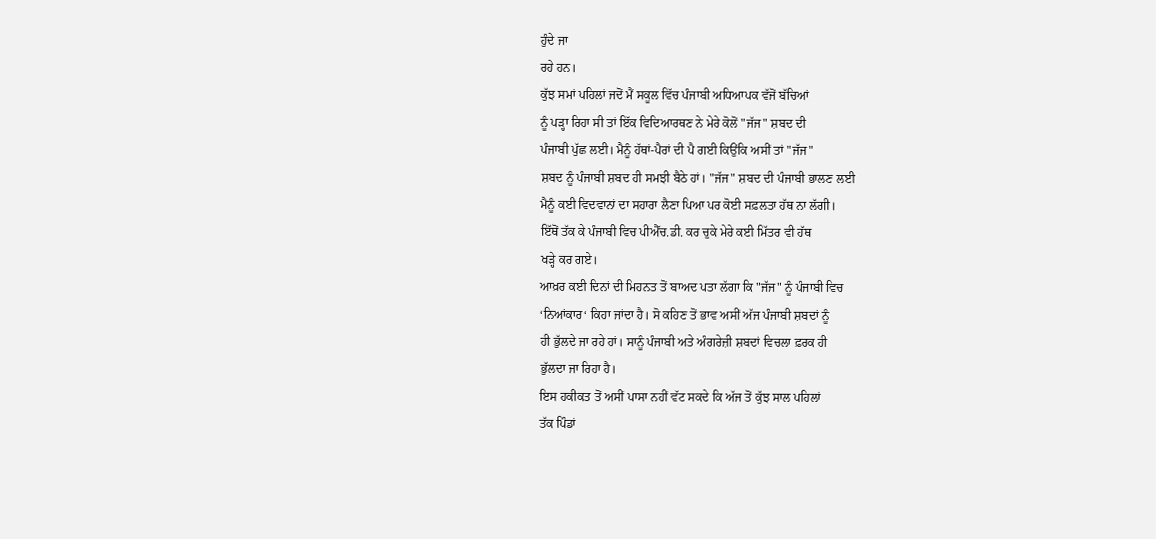ਹੁੰਦੇ ਜਾ
ਰਹੇ ਹਨ।
ਕੁੱਝ ਸਮਾਂ ਪਹਿਲਾਂ ਜਦੋਂ ਮੈਂ ਸਕੂਲ ਵਿੱਚ ਪੰਜਾਬੀ ਅਧਿਆਪਕ ਵੱਜੋਂ ਬੱਚਿਆਂ
ਨੂੰ ਪੜ੍ਹਾ ਰਿਹਾ ਸੀ ਤਾਂ ਇੱਕ ਵਿਦਿਆਰਥਣ ਨੇ ਮੇਰੇ ਕੋਲੋਂ "ਜੱਜ" ਸ਼ਬਦ ਦੀ
ਪੰਜਾਬੀ ਪੁੱਛ ਲਈ। ਮੈਨੂੰ ਹੱਥਾਂ-ਪੈਰਾਂ ਦੀ ਪੈ ਗਈ ਕਿਉਂਕਿ ਅਸੀਂ ਤਾਂ "ਜੱਜ"
ਸ਼ਬਦ ਨੂੰ ਪੰਜਾਬੀ ਸ਼ਬਦ ਹੀ ਸਮਝੀ ਬੈਠੇ ਹਾਂ। "ਜੱਜ" ਸ਼ਬਦ ਦੀ ਪੰਜਾਬੀ ਭਾਲਣ ਲਈ
ਮੈਨੂੰ ਕਈ ਵਿਦਵਾਨਾਂ ਦਾ ਸਹਾਰਾ ਲੈਣਾ ਪਿਆ ਪਰ ਕੋਈ ਸਫ਼ਲਤਾ ਹੱਥ ਨਾ ਲੱਗੀ।
ਇੱਥੋਂ ਤੱਕ ਕੇ ਪੰਜਾਬੀ ਵਿਚ ਪੀਐੱਚ.ਡੀ. ਕਰ ਚੁਕੇ ਮੇਰੇ ਕਈ ਮਿੱਤਰ ਵੀ ਹੱਥ
ਖੜ੍ਹੇ ਕਰ ਗਏ।
ਆਖ਼ਰ ਕਈ ਦਿਨਾਂ ਦੀ ਮਿਹਨਤ ਤੋਂ ਬਾਅਦ ਪਤਾ ਲੱਗਾ ਕਿ "ਜੱਜ" ਨੂੰ ਪੰਜਾਬੀ ਵਿਚ
‘ਨਿਆਂਕਾਰ‘ ਕਿਹਾ ਜਾਂਦਾ ਹੈ। ਸੋ ਕਹਿਣ ਤੋਂ ਭਾਵ ਅਸੀਂ ਅੱਜ ਪੰਜਾਬੀ ਸ਼ਬਦਾਂ ਨੂੰ
ਹੀ ਭੁੱਲਦੇ ਜਾ ਰਹੇ ਹਾਂ। ਸਾਨੂੰ ਪੰਜਾਬੀ ਅਤੇ ਅੰਗਰੇਜ਼ੀ ਸ਼ਬਦਾਂ ਵਿਚਲਾ ਫ਼ਰਕ ਹੀ
ਭੁੱਲਦਾ ਜਾ ਰਿਹਾ ਹੈ।
ਇਸ ਹਕੀਕਤ ਤੋਂ ਅਸੀਂ ਪਾਸਾ ਨਹੀਂ ਵੱਟ ਸਕਦੇ ਕਿ ਅੱਜ ਤੋਂ ਕੁੱਝ ਸਾਲ ਪਹਿਲਾਂ
ਤੱਕ ਪਿੰਡਾਂ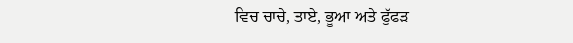ਵਿਚ ਚਾਚੇ, ਤਾਏ, ਭੂਆ ਅਤੇ ਫੁੱਫੜ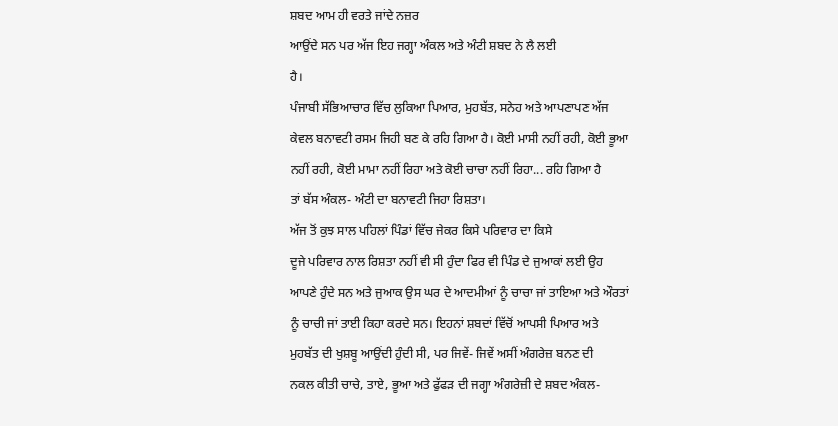ਸ਼ਬਦ ਆਮ ਹੀ ਵਰਤੇ ਜਾਂਦੇ ਨਜ਼ਰ
ਆਉਂਦੇ ਸਨ ਪਰ ਅੱਜ ਇਹ ਜਗ੍ਹਾ ਅੰਕਲ ਅਤੇ ਅੰਟੀ ਸ਼ਬਦ ਨੇ ਲੈ ਲਈ
ਹੈ।
ਪੰਜਾਬੀ ਸੱਭਿਆਚਾਰ ਵਿੱਚ ਲੁਕਿਆ ਪਿਆਰ, ਮੁਹਬੱਤ, ਸਨੇਹ ਅਤੇ ਆਪਣਾਪਣ ਅੱਜ
ਕੇਵਲ ਬਨਾਵਟੀ ਰਸਮ ਜਿਹੀ ਬਣ ਕੇ ਰਹਿ ਗਿਆ ਹੈ। ਕੋਈ ਮਾਸੀ ਨਹੀਂ ਰਹੀ, ਕੋਈ ਭੂਆ
ਨਹੀਂ ਰਹੀ, ਕੋਈ ਮਾਮਾ ਨਹੀਂ ਰਿਹਾ ਅਤੇ ਕੋਈ ਚਾਚਾ ਨਹੀਂ ਰਿਹਾ... ਰਹਿ ਗਿਆ ਹੈ
ਤਾਂ ਬੱਸ ਅੰਕਲ- ਅੰਟੀ ਦਾ ਬਨਾਵਟੀ ਜਿਹਾ ਰਿਸ਼ਤਾ।
ਅੱਜ ਤੋਂ ਕੁਝ ਸਾਲ ਪਹਿਲਾਂ ਪਿੰਡਾਂ ਵਿੱਚ ਜੇਕਰ ਕਿਸੇ ਪਰਿਵਾਰ ਦਾ ਕਿਸੇ
ਦੂਜੇ ਪਰਿਵਾਰ ਨਾਲ ਰਿਸ਼ਤਾ ਨਹੀਂ ਵੀ ਸੀ ਹੁੰਦਾ ਫਿਰ ਵੀ ਪਿੰਡ ਦੇ ਜੁਆਕਾਂ ਲਈ ਉਹ
ਆਪਣੇ ਹੁੰਦੇ ਸਨ ਅਤੇ ਜੁਆਕ ਉਸ ਘਰ ਦੇ ਆਦਮੀਆਂ ਨੂੰ ਚਾਚਾ ਜਾਂ ਤਾਇਆ ਅਤੇ ਔਰਤਾਂ
ਨੂੰ ਚਾਚੀ ਜਾਂ ਤਾਈ ਕਿਹਾ ਕਰਦੇ ਸਨ। ਇਹਨਾਂ ਸ਼ਬਦਾਂ ਵਿੱਚੋਂ ਆਪਸੀ ਪਿਆਰ ਅਤੇ
ਮੁਹਬੱਤ ਦੀ ਖੁਸ਼ਬੂ ਆਉਂਦੀ ਹੁੰਦੀ ਸੀ, ਪਰ ਜਿਵੇਂ- ਜਿਵੇਂ ਅਸੀਂ ਅੰਗਰੇਜ਼ ਬਨਣ ਦੀ
ਨਕਲ ਕੀਤੀ ਚਾਚੇ, ਤਾਏ, ਭੂਆ ਅਤੇ ਫੁੱਫੜ ਦੀ ਜਗ੍ਹਾ ਅੰਗਰੇਜ਼ੀ ਦੇ ਸ਼ਬਦ ਅੰਕਲ-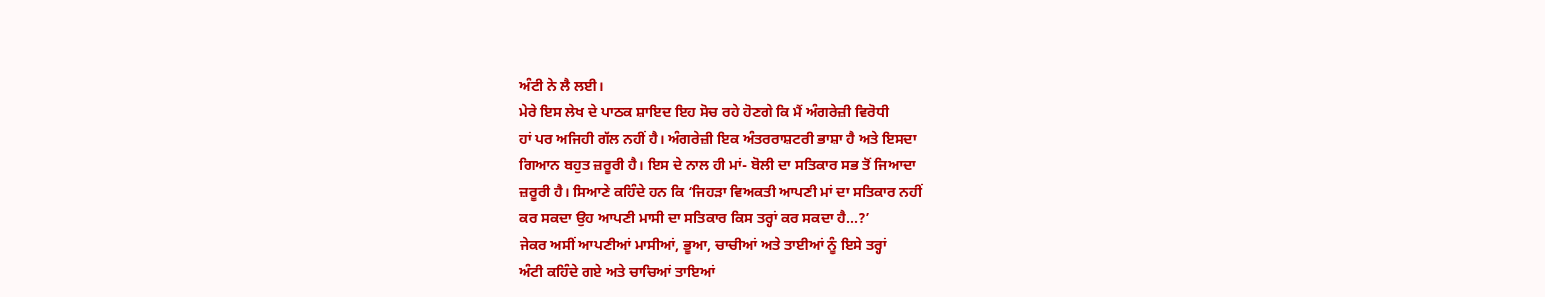ਅੰਟੀ ਨੇ ਲੈ ਲਈ।
ਮੇਰੇ ਇਸ ਲੇਖ ਦੇ ਪਾਠਕ ਸ਼ਾਇਦ ਇਹ ਸੋਚ ਰਹੇ ਹੋਣਗੇ ਕਿ ਮੈਂ ਅੰਗਰੇਜ਼ੀ ਵਿਰੋਧੀ
ਹਾਂ ਪਰ ਅਜਿਹੀ ਗੱਲ ਨਹੀਂ ਹੈ। ਅੰਗਰੇਜ਼ੀ ਇਕ ਅੰਤਰਰਾਸ਼ਟਰੀ ਭਾਸ਼ਾ ਹੈ ਅਤੇ ਇਸਦਾ
ਗਿਆਨ ਬਹੁਤ ਜ਼ਰੂਰੀ ਹੈ। ਇਸ ਦੇ ਨਾਲ ਹੀ ਮਾਂ- ਬੋਲੀ ਦਾ ਸਤਿਕਾਰ ਸਭ ਤੋਂ ਜਿਆਦਾ
ਜ਼ਰੂਰੀ ਹੈ। ਸਿਆਣੇ ਕਹਿੰਦੇ ਹਨ ਕਿ ‘ਜਿਹੜਾ ਵਿਅਕਤੀ ਆਪਣੀ ਮਾਂ ਦਾ ਸਤਿਕਾਰ ਨਹੀਂ
ਕਰ ਸਕਦਾ ਉਹ ਆਪਣੀ ਮਾਸੀ ਦਾ ਸਤਿਕਾਰ ਕਿਸ ਤਰ੍ਹਾਂ ਕਰ ਸਕਦਾ ਹੈ...?’
ਜੇਕਰ ਅਸੀਂ ਆਪਣੀਆਂ ਮਾਸੀਆਂ, ਭੂਆ, ਚਾਚੀਆਂ ਅਤੇ ਤਾਈਆਂ ਨੂੰ ਇਸੇ ਤਰ੍ਹਾਂ
ਅੰਟੀ ਕਹਿੰਦੇ ਗਏ ਅਤੇ ਚਾਚਿਆਂ ਤਾਇਆਂ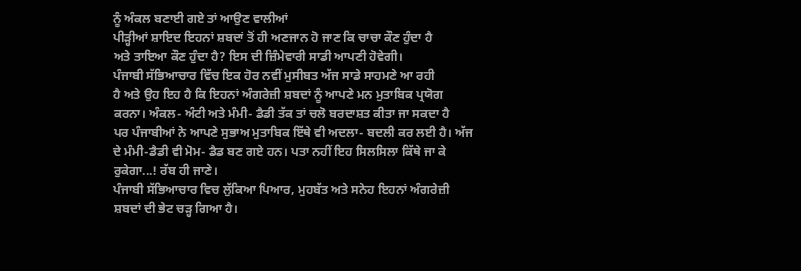ਨੂੰ ਅੰਕਲ ਬਣਾਈ ਗਏ ਤਾਂ ਆਉਣ ਵਾਲੀਆਂ
ਪੀੜ੍ਹੀਆਂ ਸ਼ਾਇਦ ਇਹਨਾਂ ਸ਼ਬਦਾਂ ਤੋਂ ਹੀ ਅਣਜਾਨ ਹੋ ਜਾਣ ਕਿ ਚਾਚਾ ਕੌਣ ਹੁੰਦਾ ਹੈ
ਅਤੇ ਤਾਇਆ ਕੌਣ ਹੁੰਦਾ ਹੈ? ਇਸ ਦੀ ਜ਼ਿੰਮੇਵਾਰੀ ਸਾਡੀ ਆਪਣੀ ਹੋਵੇਗੀ।
ਪੰਜਾਬੀ ਸੱਭਿਆਚਾਰ ਵਿੱਚ ਇਕ ਹੋਰ ਨਵੀਂ ਮੁਸੀਬਤ ਅੱਜ ਸਾਡੇ ਸਾਹਮਣੇ ਆ ਰਹੀ
ਹੈ ਅਤੇ ਉਹ ਇਹ ਹੈ ਕਿ ਇਹਨਾਂ ਅੰਗਰੇਜ਼ੀ ਸ਼ਬਦਾਂ ਨੂੰ ਆਪਣੇ ਮਨ ਮੁਤਾਬਿਕ ਪ੍ਰਯੋਗ
ਕਰਨਾ। ਅੰਕਲ- ਅੰਟੀ ਅਤੇ ਮੰਮੀ- ਡੈਡੀ ਤੱਕ ਤਾਂ ਚਲੋ ਬਰਦਾਸ਼ਤ ਕੀਤਾ ਜਾ ਸਕਦਾ ਹੈ
ਪਰ ਪੰਜਾਬੀਆਂ ਨੇ ਆਪਣੇ ਸੁਭਾਅ ਮੁਤਾਬਿਕ ਇੱਥੇ ਵੀ ਅਦਲਾ- ਬਦਲੀ ਕਰ ਲਈ ਹੈ। ਅੱਜ
ਦੇ ਮੰਮੀ-ਡੈਡੀ ਵੀ ਮੋਮ- ਡੈਡ ਬਣ ਗਏ ਹਨ। ਪਤਾ ਨਹੀਂ ਇਹ ਸਿਲਸਿਲਾ ਕਿੱਥੇ ਜਾ ਕੇ
ਰੁਕੇਗਾ...! ਰੱਬ ਹੀ ਜਾਣੇ।
ਪੰਜਾਬੀ ਸੱਭਿਆਚਾਰ ਵਿਚ ਲੁੱਕਿਆ ਪਿਆਰ, ਮੁਹਬੱਤ ਅਤੇ ਸਨੇਹ ਇਹਨਾਂ ਅੰਗਰੇਜ਼ੀ
ਸ਼ਬਦਾਂ ਦੀ ਭੇਟ ਚੜ੍ਹ ਗਿਆ ਹੈ।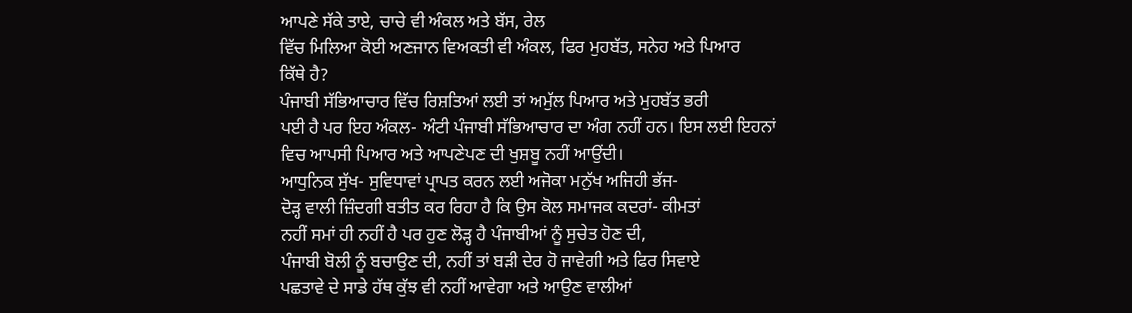ਆਪਣੇ ਸੱਕੇ ਤਾਏ, ਚਾਚੇ ਵੀ ਅੰਕਲ ਅਤੇ ਬੱਸ, ਰੇਲ
ਵਿੱਚ ਮਿਲਿਆ ਕੋਈ ਅਣਜਾਨ ਵਿਅਕਤੀ ਵੀ ਅੰਕਲ, ਫਿਰ ਮੁਹਬੱਤ, ਸਨੇਹ ਅਤੇ ਪਿਆਰ
ਕਿੱਥੇ ਹੈ?
ਪੰਜਾਬੀ ਸੱਭਿਆਚਾਰ ਵਿੱਚ ਰਿਸ਼ਤਿਆਂ ਲਈ ਤਾਂ ਅਮੁੱਲ ਪਿਆਰ ਅਤੇ ਮੁਹਬੱਤ ਭਰੀ
ਪਈ ਹੈ ਪਰ ਇਹ ਅੰਕਲ- ਅੰਟੀ ਪੰਜਾਬੀ ਸੱਭਿਆਚਾਰ ਦਾ ਅੰਗ ਨਹੀਂ ਹਨ। ਇਸ ਲਈ ਇਹਨਾਂ
ਵਿਚ ਆਪਸੀ ਪਿਆਰ ਅਤੇ ਆਪਣੇਪਣ ਦੀ ਖੁਸ਼ਬੂ ਨਹੀਂ ਆਉਂਦੀ।
ਆਧੁਨਿਕ ਸੁੱਖ- ਸੁਵਿਧਾਵਾਂ ਪ੍ਰਾਪਤ ਕਰਨ ਲਈ ਅਜੋਕਾ ਮਨੁੱਖ ਅਜਿਹੀ ਭੱਜ-
ਦੋੜ੍ਹ ਵਾਲੀ ਜ਼ਿੰਦਗੀ ਬਤੀਤ ਕਰ ਰਿਹਾ ਹੈ ਕਿ ਉਸ ਕੋਲ ਸਮਾਜਕ ਕਦਰਾਂ- ਕੀਮਤਾਂ
ਨਹੀਂ ਸਮਾਂ ਹੀ ਨਹੀਂ ਹੈ ਪਰ ਹੁਣ ਲੋੜ੍ਹ ਹੈ ਪੰਜਾਬੀਆਂ ਨੂੰ ਸੁਚੇਤ ਹੋਣ ਦੀ,
ਪੰਜਾਬੀ ਬੋਲੀ ਨੂੰ ਬਚਾਉਣ ਦੀ, ਨਹੀਂ ਤਾਂ ਬੜੀ ਦੇਰ ਹੋ ਜਾਵੇਗੀ ਅਤੇ ਫਿਰ ਸਿਵਾਏ
ਪਛਤਾਵੇ ਦੇ ਸਾਡੇ ਹੱਥ ਕੁੱਝ ਵੀ ਨਹੀਂ ਆਵੇਗਾ ਅਤੇ ਆਉਣ ਵਾਲੀਆਂ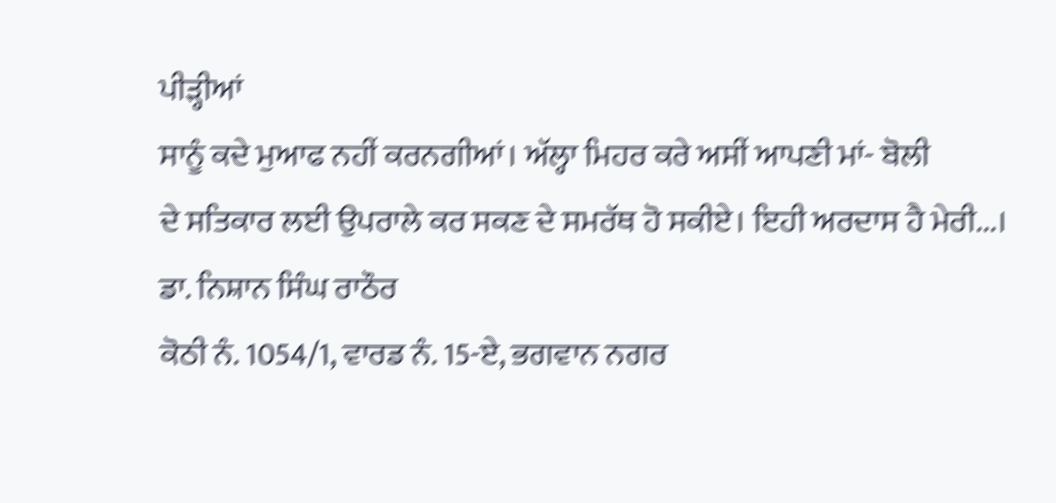ਪੀੜ੍ਹੀਆਂ
ਸਾਨੂੰ ਕਦੇ ਮੁਆਫ ਨਹੀਂ ਕਰਨਗੀਆਂ। ਅੱਲ੍ਹਾ ਮਿਹਰ ਕਰੇ ਅਸੀਂ ਆਪਣੀ ਮਾਂ- ਬੋਲੀ
ਦੇ ਸਤਿਕਾਰ ਲਈ ਉਪਰਾਲੇ ਕਰ ਸਕਣ ਦੇ ਸਮਰੱਥ ਹੋ ਸਕੀਏ। ਇਹੀ ਅਰਦਾਸ ਹੈ ਮੇਰੀ...।
ਡਾ. ਨਿਸ਼ਾਨ ਸਿੰਘ ਰਾਠੌਰ
ਕੋਠੀ ਨੰ. 1054/1, ਵਾਰਡ ਨੰ. 15-ਏ, ਭਗਵਾਨ ਨਗਰ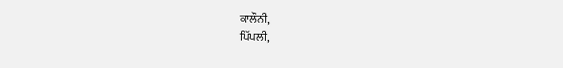ਕਾਲੌਨੀ,
ਪਿੱਪਲੀ,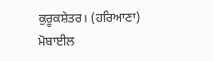ਕੁਰੂਕਸ਼ੇਤਰ। (ਹਰਿਆਣਾ)
ਮੋਬਾਈਲ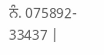ਨੰ. 075892- 33437 |